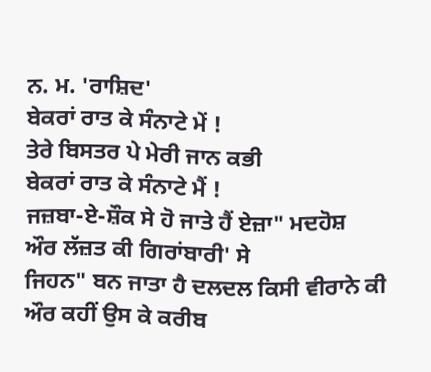ਨ. ਮ. 'ਰਾਸ਼ਿਦ'
ਬੇਕਰਾਂ ਰਾਤ ਕੇ ਸੰਨਾਟੇ ਮੇਂ !
ਤੇਰੇ ਬਿਸਤਰ ਪੇ ਮੇਰੀ ਜਾਨ ਕਭੀ
ਬੇਕਰਾਂ ਰਾਤ ਕੇ ਸੰਨਾਟੇ ਮੈਂ !
ਜਜ਼ਬਾ-ਏ-ਸ਼ੌਕ ਸੇ ਹੋ ਜਾਤੇ ਹੈਂ ਏਜ਼ਾ" ਮਦਹੋਸ਼
ਔਰ ਲੱਜ਼ਤ ਕੀ ਗਿਰਾਂਬਾਰੀ' ਸੇ
ਜਿਹਨ" ਬਨ ਜਾਤਾ ਹੈ ਦਲਦਲ ਕਿਸੀ ਵੀਰਾਨੇ ਕੀ
ਔਰ ਕਹੀਂ ਉਸ ਕੇ ਕਰੀਬ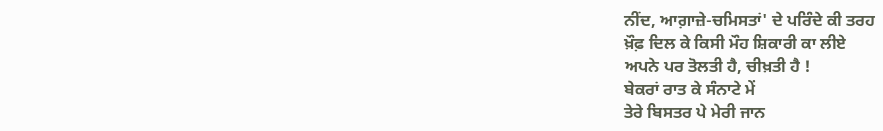ਨੀਂਦ, ਆਗ਼ਾਜ਼ੇ-ਚਮਿਸਤਾਂ' ਦੇ ਪਰਿੰਦੇ ਕੀ ਤਰਹ
ਖ਼ੌਫ਼ ਦਿਲ ਕੇ ਕਿਸੀ ਮੌਹ ਸ਼ਿਕਾਰੀ ਕਾ ਲੀਏ
ਅਪਨੇ ਪਰ ਤੋਲਤੀ ਹੈ, ਚੀਖ਼ਤੀ ਹੈ !
ਬੇਕਰਾਂ ਰਾਤ ਕੇ ਸੰਨਾਟੇ ਮੇਂ
ਤੇਰੇ ਬਿਸਤਰ ਪੇ ਮੇਰੀ ਜਾਨ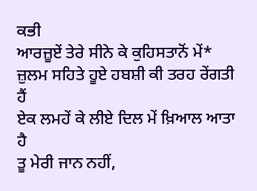ਕਭੀ
ਆਰਜ਼ੂਏਂ ਤੇਰੇ ਸੀਨੇ ਕੇ ਕੁਹਿਸਤਾਨੋਂ ਮੇਂ*
ਜ਼ੁਲਮ ਸਹਿਤੇ ਹੂਏ ਹਬਸ਼ੀ ਕੀ ਤਰਹ ਰੇਂਗਤੀ ਹੈਂ
ਏਕ ਲਮਹੇਂ ਕੇ ਲੀਏ ਦਿਲ ਮੇਂ ਖ਼ਿਆਲ ਆਤਾ ਹੈ
ਤੂ ਮੇਰੀ ਜਾਨ ਨਹੀਂ,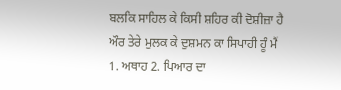ਬਲਕਿ ਸਾਹਿਲ ਕੇ ਕਿਸੀ ਸ਼ਹਿਰ ਕੀ ਦੋਸ਼ੀਜ਼ਾ ਹੈ
ਔਰ ਤੇਰੇ ਮੁਲਕ ਕੇ ਦੁਸ਼ਮਨ ਕਾ ਸਿਪਾਹੀ ਹੂੰ ਮੈਂ
1. ਅਥਾਹ 2. ਪਿਆਰ ਦਾ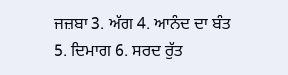ਜਜ਼ਬਾ 3. ਅੱਗ 4. ਆਨੰਦ ਦਾ ਬੰਤ 5. ਦਿਮਾਗ 6. ਸਰਦ ਰੁੱਤ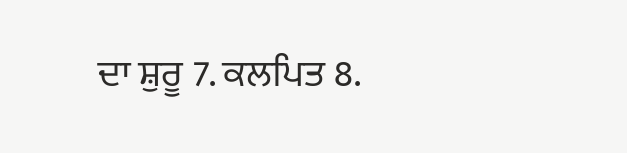ਦਾ ਸ਼ੁਰੂ 7. ਕਲਪਿਤ 8.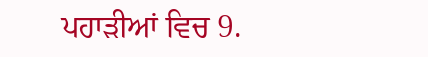ਪਹਾੜੀਆਂ ਵਿਚ 9.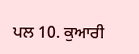ਪਲ 10. ਕੁਆਰੀ